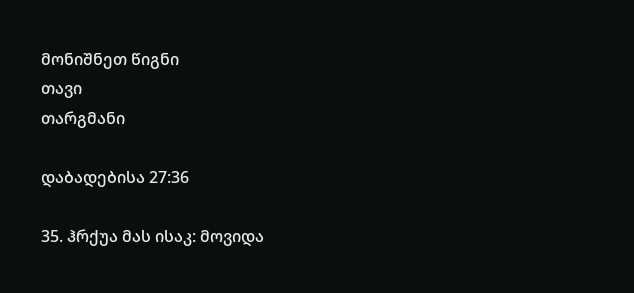მონიშნეთ წიგნი
თავი
თარგმანი

დაბადებისა 27:36

35. ჰრქუა მას ისაკ: მოვიდა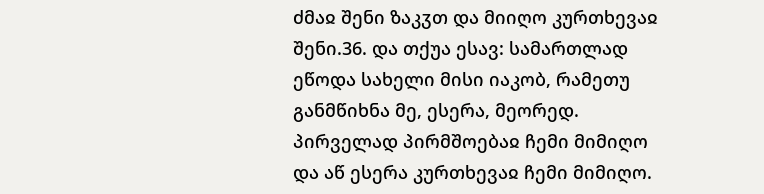ძმაჲ შენი ზაკჳთ და მიიღო კურთხევაჲ შენი.36. და თქუა ესავ: სამართლად ეწოდა სახელი მისი იაკობ, რამეთუ განმწიხნა მე, ესერა, მეორედ. პირველად პირმშოებაჲ ჩემი მიმიღო და აწ ესერა კურთხევაჲ ჩემი მიმიღო.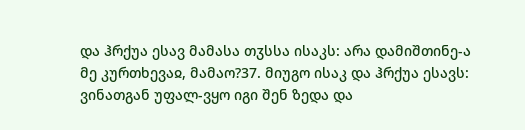და ჰრქუა ესავ მამასა თჳსსა ისაკს: არა დამიშთინე-ა მე კურთხევაჲ, მამაო?37. მიუგო ისაკ და ჰრქუა ესავს: ვინათგან უფალ-ვყო იგი შენ ზედა და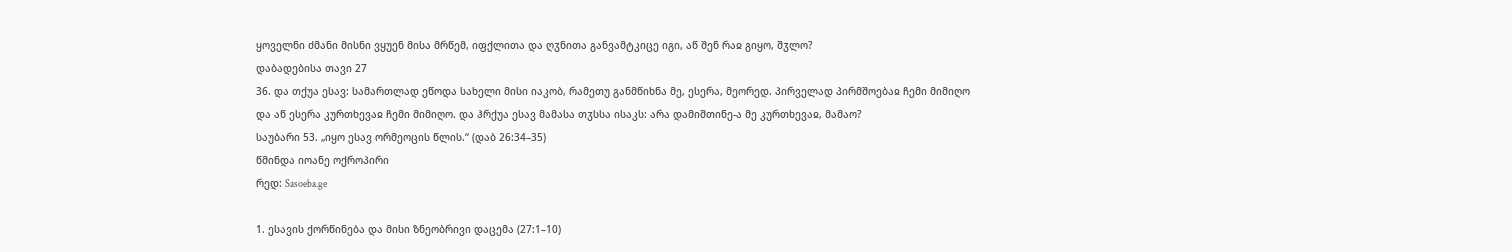ყოველნი ძმანი მისნი ვყუენ მისა მრწემ, იფქლითა და ღჳნითა განვამტკიცე იგი, აწ შენ რაჲ გიყო, შჳლო?
დაბადებისა თავი 27
36. და თქუა ესავ: სამართლად ეწოდა სახელი მისი იაკობ, რამეთუ განმწიხნა მე, ესერა, მეორედ. პირველად პირმშოებაჲ ჩემი მიმიღო და აწ ესერა კურთხევაჲ ჩემი მიმიღო. და ჰრქუა ესავ მამასა თჳსსა ისაკს: არა დამიშთინე-ა მე კურთხევაჲ, მამაო?
საუბარი 53. „იყო ესავ ორმეოცის წლის.“ (დაბ 26:34–35)
წმინდა იოანე ოქროპირი
რედ: Sasoeba.ge

1. ესავის ქორწინება და მისი ზნეობრივი დაცემა (27:1–10)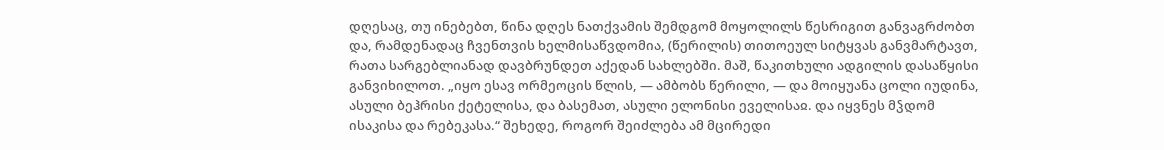დღესაც, თუ ინებებთ, წინა დღეს ნათქვამის შემდგომ მოყოლილს წესრიგით განვაგრძობთ და, რამდენადაც ჩვენთვის ხელმისაწვდომია, (წერილის) თითოეულ სიტყვას განვმარტავთ, რათა სარგებლიანად დავბრუნდეთ აქედან სახლებში. მაშ, წაკითხული ადგილის დასაწყისი განვიხილოთ. „იყო ესავ ორმეოცის წლის, — ამბობს წერილი, — და მოიყუანა ცოლი იუდინა, ასული ბეჰრისი ქეტელისა, და ბასემათ, ასული ელონისი ეველისაჲ. და იყვნეს მჴდომ ისაკისა და რებეკასა.“ შეხედე, როგორ შეიძლება ამ მცირედი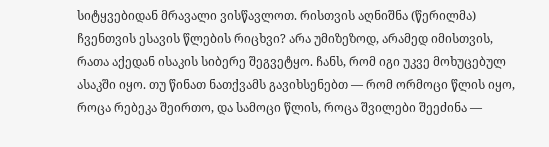სიტყვებიდან მრავალი ვისწავლოთ. რისთვის აღნიშნა (წერილმა) ჩვენთვის ესავის წლების რიცხვი? არა უმიზეზოდ, არამედ იმისთვის, რათა აქედან ისაკის სიბერე შეგვეტყო. ჩანს, რომ იგი უკვე მოხუცებულ ასაკში იყო. თუ წინათ ნათქვამს გავიხსენებთ — რომ ორმოცი წლის იყო, როცა რებეკა შეირთო, და სამოცი წლის, როცა შვილები შეეძინა —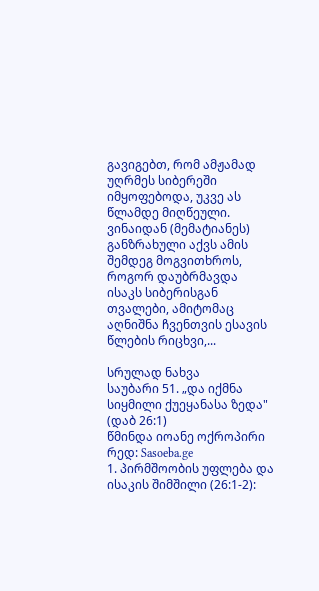გავიგებთ, რომ ამჟამად უღრმეს სიბერეში იმყოფებოდა, უკვე ას წლამდე მიღწეული. ვინაიდან (მემატიანეს) განზრახული აქვს ამის შემდეგ მოგვითხროს, როგორ დაუბრმავდა ისაკს სიბერისგან თვალები, ამიტომაც აღნიშნა ჩვენთვის ესავის წლების რიცხვი,...

სრულად ნახვა
საუბარი 51. „და იქმნა სიყმილი ქუეყანასა ზედა" (დაბ 26:1)
წმინდა იოანე ოქროპირი
რედ: Sasoeba.ge
1. პირმშოობის უფლება და ისაკის შიმშილი (26:1-2):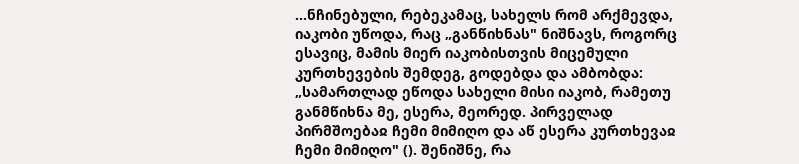...ნჩინებული, რებეკამაც, სახელს რომ არქმევდა, იაკობი უწოდა, რაც „განწიხნას" ნიშნავს, როგორც ესავიც, მამის მიერ იაკობისთვის მიცემული კურთხევების შემდეგ, გოდებდა და ამბობდა: „სამართლად ეწოდა სახელი მისი იაკობ, რამეთუ განმწიხნა მე, ესერა, მეორედ. პირველად პირმშოებაჲ ჩემი მიმიღო და აწ ესერა კურთხევაჲ ჩემი მიმიღო" (). შენიშნე, რა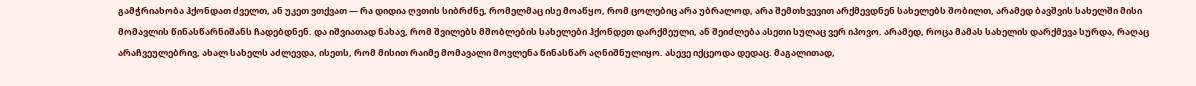გამჭრიახობა ჰქონდათ ძველთ, ან უკეთ ვთქვათ — რა დიდია ღვთის სიბრძნე, რომელმაც ისე მოაწყო, რომ ცოლებიც არა უბრალოდ, არა შემთხვევით არქმევდნენ სახელებს შობილთ, არამედ ბავშვის სახელში მისი მომავლის წინასწარნიშანს ჩადებდნენ. და იშვიათად ნახავ, რომ შვილებს მშობლების სახელები ჰქონდეთ დარქმეული, ან შეიძლება ასეთი სულაც ვერ იპოვო. არამედ, როცა მამას სახელის დარქმევა სურდა, რაღაც არაჩვეულებრივ, ახალ სახელს აძლევდა, ისეთს, რომ მისით რაიმე მომავალი მოვლენა წინასწარ აღნიშნულიყო. ასევე იქცეოდა დედაც. მაგალითად,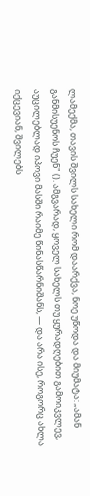ლამექმა, თავის შვილს სახელი რომ დაარქვა, ნოე უწოდა და მიუმატა: „ამან განმისუენოს ჩუენ" (). ამგვარად, ყოველ სახელს თუ ყურადღებით გამოიკვლევ, აუცილებლად იპოვი მასში რაიმე წინასწარნიშანს, — და არა ისე, როგორც ახლა იქცევიან, შვილებს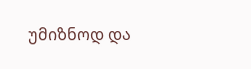უმიზნოდ და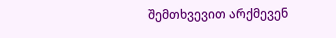შემთხვევით არქმევენ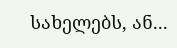სახელებს, ან...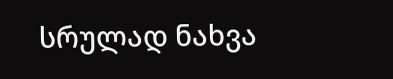სრულად ნახვა